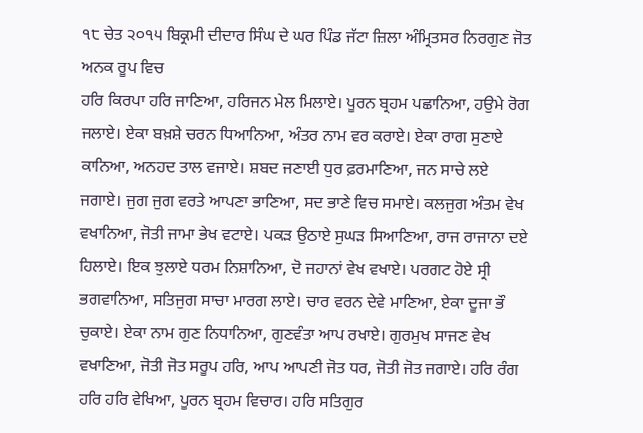੧੮ ਚੇਤ ੨੦੧੫ ਬਿਕ੍ਰਮੀ ਦੀਦਾਰ ਸਿੰਘ ਦੇ ਘਰ ਪਿੰਡ ਜੱਟਾ ਜ਼ਿਲਾ ਅੰਮ੍ਰਿਤਸਰ ਨਿਰਗੁਣ ਜੋਤ ਅਨਕ ਰੂਪ ਵਿਚ
ਹਰਿ ਕਿਰਪਾ ਹਰਿ ਜਾਣਿਆ, ਹਰਿਜਨ ਮੇਲ ਮਿਲਾਏ। ਪੂਰਨ ਬ੍ਰਹਮ ਪਛਾਨਿਆ, ਹਉਮੇ ਰੋਗ ਜਲਾਏ। ਏਕਾ ਬਖ਼ਸ਼ੇ ਚਰਨ ਧਿਆਨਿਆ, ਅੰਤਰ ਨਾਮ ਵਰ ਕਰਾਏ। ਏਕਾ ਰਾਗ ਸੁਣਾਏ ਕਾਨਿਆ, ਅਨਹਦ ਤਾਲ ਵਜਾਏ। ਸ਼ਬਦ ਜਣਾਈ ਧੁਰ ਫ਼ਰਮਾਣਿਆ, ਜਨ ਸਾਚੇ ਲਏ ਜਗਾਏ। ਜੁਗ ਜੁਗ ਵਰਤੇ ਆਪਣਾ ਭਾਣਿਆ, ਸਦ ਭਾਣੇ ਵਿਚ ਸਮਾਏ। ਕਲਜੁਗ ਅੰਤਮ ਵੇਖ ਵਖਾਨਿਆ, ਜੋਤੀ ਜਾਮਾ ਭੇਖ ਵਟਾਏ। ਪਕੜ ਉਠਾਏ ਸੁਘੜ ਸਿਆਣਿਆ, ਰਾਜ ਰਾਜਾਨਾ ਦਏ ਹਿਲਾਏ। ਇਕ ਝੁਲਾਏ ਧਰਮ ਨਿਸ਼ਾਨਿਆ, ਦੋ ਜਹਾਨਾਂ ਵੇਖ ਵਖਾਏ। ਪਰਗਟ ਹੋਏ ਸ੍ਰੀ ਭਗਵਾਨਿਆ, ਸਤਿਜੁਗ ਸਾਚਾ ਮਾਰਗ ਲਾਏ। ਚਾਰ ਵਰਨ ਦੇਵੇ ਮਾਣਿਆ, ਏਕਾ ਦੂਜਾ ਭੌ ਚੁਕਾਏ। ਏਕਾ ਨਾਮ ਗੁਣ ਨਿਧਾਨਿਆ, ਗੁਣਵੰਤਾ ਆਪ ਰਖਾਏ। ਗੁਰਮੁਖ ਸਾਜਣ ਵੇਖ ਵਖਾਣਿਆ, ਜੋਤੀ ਜੋਤ ਸਰੂਪ ਹਰਿ, ਆਪ ਆਪਣੀ ਜੋਤ ਧਰ, ਜੋਤੀ ਜੋਤ ਜਗਾਏ। ਹਰਿ ਰੰਗ ਹਰਿ ਹਰਿ ਵੇਖਿਆ, ਪੂਰਨ ਬ੍ਰਹਮ ਵਿਚਾਰ। ਹਰਿ ਸਤਿਗੁਰ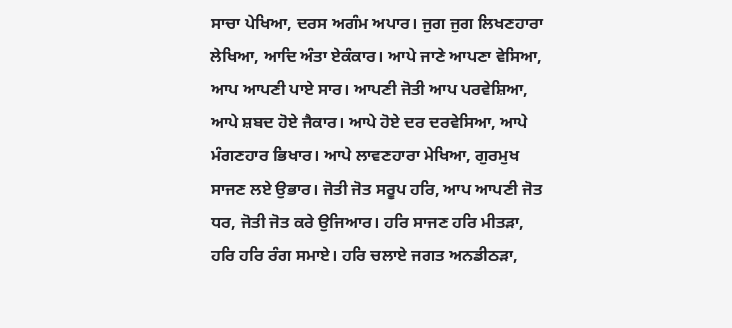ਸਾਚਾ ਪੇਖਿਆ, ਦਰਸ ਅਗੰਮ ਅਪਾਰ। ਜੁਗ ਜੁਗ ਲਿਖਣਹਾਰਾ ਲੇਖਿਆ, ਆਦਿ ਅੰਤਾ ਏਕੰਕਾਰ। ਆਪੇ ਜਾਣੇ ਆਪਣਾ ਵੇਸਿਆ, ਆਪ ਆਪਣੀ ਪਾਏ ਸਾਰ। ਆਪਣੀ ਜੋਤੀ ਆਪ ਪਰਵੇਸ਼ਿਆ, ਆਪੇ ਸ਼ਬਦ ਹੋਏ ਜੈਕਾਰ। ਆਪੇ ਹੋਏ ਦਰ ਦਰਵੇਸਿਆ, ਆਪੇ ਮੰਗਣਹਾਰ ਭਿਖਾਰ। ਆਪੇ ਲਾਵਣਹਾਰਾ ਮੇਖਿਆ, ਗੁਰਮੁਖ ਸਾਜਣ ਲਏ ਉਭਾਰ। ਜੋਤੀ ਜੋਤ ਸਰੂਪ ਹਰਿ, ਆਪ ਆਪਣੀ ਜੋਤ ਧਰ, ਜੋਤੀ ਜੋਤ ਕਰੇ ਉਜਿਆਰ। ਹਰਿ ਸਾਜਣ ਹਰਿ ਮੀਤੜਾ, ਹਰਿ ਹਰਿ ਰੰਗ ਸਮਾਏ। ਹਰਿ ਚਲਾਏ ਜਗਤ ਅਨਡੀਠੜਾ,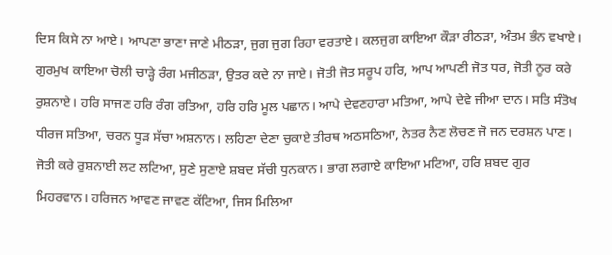ਦਿਸ ਕਿਸੇ ਨਾ ਆਏ। ਆਪਣਾ ਭਾਣਾ ਜਾਣੇ ਮੀਠੜਾ, ਜੁਗ ਜੁਗ ਰਿਹਾ ਵਰਤਾਏ। ਕਲਜੁਗ ਕਾਇਆ ਕੌੜਾ ਰੀਠੜਾ, ਅੰਤਮ ਭੰਨ ਵਖਾਏ। ਗੁਰਮੁਖ ਕਾਇਆ ਚੋਲੀ ਚਾੜ੍ਹੇ ਰੰਗ ਮਜੀਠੜਾ, ਉਤਰ ਕਦੇ ਨਾ ਜਾਏ। ਜੋਤੀ ਜੋਤ ਸਰੂਪ ਹਰਿ, ਆਪ ਆਪਣੀ ਜੋਤ ਧਰ, ਜੋਤੀ ਨੂਰ ਕਰੇ ਰੁਸ਼ਨਾਏ। ਹਰਿ ਸਾਜਣ ਹਰਿ ਰੰਗ ਰਤਿਆ, ਹਰਿ ਹਰਿ ਮੂਲ ਪਛਾਨ। ਆਪੇ ਦੇਵਣਹਾਰਾ ਮਤਿਆ, ਆਪੇ ਦੇਵੇ ਜੀਆ ਦਾਨ। ਸਤਿ ਸੰਤੋਖ ਧੀਰਜ ਸਤਿਆ, ਚਰਨ ਧੂੜ ਸੱਚਾ ਅਸ਼ਨਾਨ। ਲਹਿਣਾ ਦੇਣਾ ਚੁਕਾਏ ਤੀਰਥ ਅਠਸਠਿਆ, ਨੇਤਰ ਨੈਣ ਲੋਚਣ ਜੋ ਜਨ ਦਰਸ਼ਨ ਪਾਣ। ਜੋਤੀ ਕਰੇ ਰੁਸ਼ਨਾਈ ਲਟ ਲਟਿਆ, ਸੁਣੇ ਸੁਣਾਏ ਸ਼ਬਦ ਸੱਚੀ ਧੁਨਕਾਨ। ਭਾਗ ਲਗਾਏ ਕਾਇਆ ਮਟਿਆ, ਹਰਿ ਸ਼ਬਦ ਗੁਰ ਮਿਹਰਵਾਨ। ਹਰਿਜਨ ਆਵਣ ਜਾਵਣ ਕੱਟਿਆ, ਜਿਸ ਮਿਲਿਆ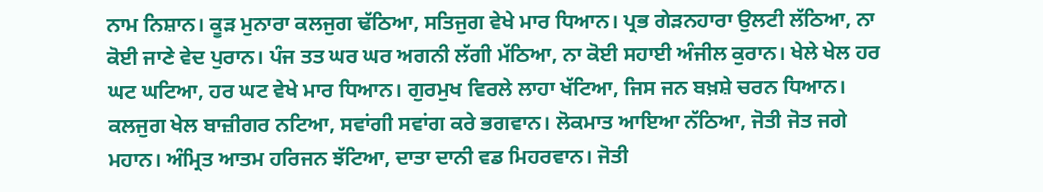ਨਾਮ ਨਿਸ਼ਾਨ। ਕੂੜ ਮੁਨਾਰਾ ਕਲਜੁਗ ਢੱਠਿਆ, ਸਤਿਜੁਗ ਵੇਖੇ ਮਾਰ ਧਿਆਨ। ਪ੍ਰਭ ਗੇੜਨਹਾਰਾ ਉਲਟੀ ਲੱਠਿਆ, ਨਾ ਕੋਈ ਜਾਣੇ ਵੇਦ ਪੁਰਾਨ। ਪੰਜ ਤਤ ਘਰ ਘਰ ਅਗਨੀ ਲੱਗੀ ਮੱਠਿਆ, ਨਾ ਕੋਈ ਸਹਾਈ ਅੰਜੀਲ ਕੁਰਾਨ। ਖੇਲੇ ਖੇਲ ਹਰ ਘਟ ਘਟਿਆ, ਹਰ ਘਟ ਵੇਖੇ ਮਾਰ ਧਿਆਨ। ਗੁਰਮੁਖ ਵਿਰਲੇ ਲਾਹਾ ਖੱਟਿਆ, ਜਿਸ ਜਨ ਬਖ਼ਸ਼ੇ ਚਰਨ ਧਿਆਨ। ਕਲਜੁਗ ਖੇਲ ਬਾਜ਼ੀਗਰ ਨਟਿਆ, ਸਵਾਂਗੀ ਸਵਾਂਗ ਕਰੇ ਭਗਵਾਨ। ਲੋਕਮਾਤ ਆਇਆ ਨੱਠਿਆ, ਜੋਤੀ ਜੋਤ ਜਗੇ ਮਹਾਨ। ਅੰਮ੍ਰਿਤ ਆਤਮ ਹਰਿਜਨ ਝੱਟਿਆ, ਦਾਤਾ ਦਾਨੀ ਵਡ ਮਿਹਰਵਾਨ। ਜੋਤੀ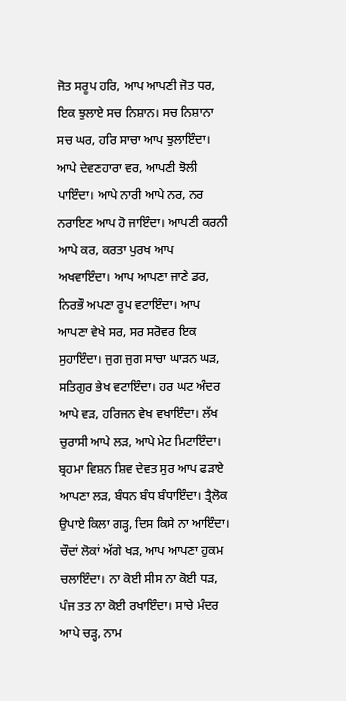ਜੋਤ ਸਰੂਪ ਹਰਿ, ਆਪ ਆਪਣੀ ਜੋਤ ਧਰ, ਇਕ ਝੁਲਾਏ ਸਚ ਨਿਸ਼ਾਨ। ਸਚ ਨਿਸ਼ਾਨਾ ਸਚ ਘਰ, ਹਰਿ ਸਾਚਾ ਆਪ ਝੁਲਾਇੰਦਾ। ਆਪੇ ਦੇਵਣਹਾਰਾ ਵਰ, ਆਪਣੀ ਝੋਲੀ ਪਾਇੰਦਾ। ਆਪੇ ਨਾਰੀ ਆਪੇ ਨਰ, ਨਰ ਨਰਾਇਣ ਆਪ ਹੋ ਜਾਇੰਦਾ। ਆਪਣੀ ਕਰਨੀ ਆਪੇ ਕਰ, ਕਰਤਾ ਪੁਰਖ ਆਪ ਅਖਵਾਇੰਦਾ। ਆਪ ਆਪਣਾ ਜਾਣੇ ਡਰ, ਨਿਰਭੌ ਅਪਣਾ ਰੂਪ ਵਟਾਇੰਦਾ। ਆਪ ਆਪਣਾ ਵੇਖੇ ਸਰ, ਸਰ ਸਰੋਵਰ ਇਕ ਸੁਹਾਇੰਦਾ। ਜੁਗ ਜੁਗ ਸਾਚਾ ਘਾੜਨ ਘੜ, ਸਤਿਗੁਰ ਭੇਖ ਵਟਾਇੰਦਾ। ਹਰ ਘਟ ਅੰਦਰ ਆਪੇ ਵੜ, ਹਰਿਜਨ ਵੇਖ ਵਖਾਇੰਦਾ। ਲੱਖ ਚੁਰਾਸੀ ਆਪੇ ਲੜ, ਆਪੇ ਮੇਟ ਮਿਟਾਇੰਦਾ। ਬ੍ਰਹਮਾ ਵਿਸ਼ਨ ਸ਼ਿਵ ਦੇਵਤ ਸੁਰ ਆਪ ਫੜਾਏ ਆਪਣਾ ਲੜ, ਬੰਧਨ ਬੰਧ ਬੰਧਾਇੰਦਾ। ਤ੍ਰੈਲੋਕ ਉਪਾਏ ਕਿਲਾ ਗੜ੍ਹ, ਦਿਸ ਕਿਸੇ ਨਾ ਆਇੰਦਾ। ਚੌਦਾਂ ਲੋਕਾਂ ਅੱਗੇ ਖੜ, ਆਪ ਆਪਣਾ ਹੁਕਮ ਚਲਾਇੰਦਾ। ਨਾ ਕੋਈ ਸੀਸ ਨਾ ਕੋਈ ਧੜ, ਪੰਜ ਤਤ ਨਾ ਕੋਈ ਰਖਾਇੰਦਾ। ਸਾਚੇ ਮੰਦਰ ਆਪੇ ਚੜ੍ਹ, ਨਾਮ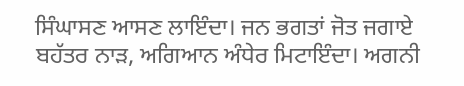ਸਿੰਘਾਸਣ ਆਸਣ ਲਾਇੰਦਾ। ਜਨ ਭਗਤਾਂ ਜੋਤ ਜਗਾਏ ਬਹੱਤਰ ਨਾੜ, ਅਗਿਆਨ ਅੰਧੇਰ ਮਿਟਾਇੰਦਾ। ਅਗਨੀ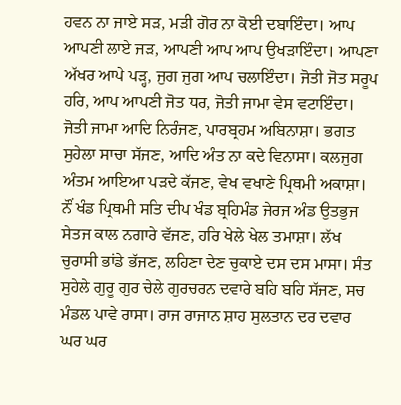ਹਵਨ ਨਾ ਜਾਏ ਸੜ, ਮੜੀ ਗੋਰ ਨਾ ਕੋਈ ਦਬਾਇੰਦਾ। ਆਪ ਆਪਣੀ ਲਾਏ ਜੜ, ਆਪਣੀ ਆਪ ਆਪ ਉਖੜਾਇੰਦਾ। ਆਪਣਾ ਅੱਖਰ ਆਪੇ ਪੜ੍ਹ, ਜੁਗ ਜੁਗ ਆਪ ਚਲਾਇੰਦਾ। ਜੋਤੀ ਜੋਤ ਸਰੂਪ ਹਰਿ, ਆਪ ਆਪਣੀ ਜੋਤ ਧਰ, ਜੋਤੀ ਜਾਮਾ ਵੇਸ ਵਟਾਇੰਦਾ। ਜੋਤੀ ਜਾਮਾ ਆਦਿ ਨਿਰੰਜਣ, ਪਾਰਬ੍ਰਹਮ ਅਬਿਨਾਸ਼ਾ। ਭਗਤ ਸੁਹੇਲਾ ਸਾਚਾ ਸੱਜਣ, ਆਦਿ ਅੰਤ ਨਾ ਕਦੇ ਵਿਨਾਸਾ। ਕਲਜੁਗ ਅੰਤਮ ਆਇਆ ਪੜਦੇ ਕੱਜਣ, ਵੇਖ ਵਖਾਣੇ ਪ੍ਰਿਥਮੀ ਅਕਾਸ਼ਾ। ਨੌਂ ਖੰਡ ਪ੍ਰਿਥਮੀ ਸਤਿ ਦੀਪ ਖੰਡ ਬ੍ਰਹਿਮੰਡ ਜੇਰਜ ਅੰਡ ਉਤਭੁਜ ਸੇਤਜ ਕਾਲ ਨਗਾਰੇ ਵੱਜਣ, ਹਰਿ ਖੇਲੇ ਖੇਲ ਤਮਾਸ਼ਾ। ਲੱਖ ਚੁਰਾਸੀ ਭਾਂਡੇ ਭੱਜਣ, ਲਹਿਣਾ ਦੇਣ ਚੁਕਾਏ ਦਸ ਦਸ ਮਾਸਾ। ਸੰਤ ਸੁਹੇਲੇ ਗੁਰੂ ਗੁਰ ਚੇਲੇ ਗੁਰਚਰਨ ਦਵਾਰੇ ਬਹਿ ਬਹਿ ਸੱਜਣ, ਸਚ ਮੰਡਲ ਪਾਵੇ ਰਾਸਾ। ਰਾਜ ਰਾਜਾਨ ਸ਼ਾਹ ਸੁਲਤਾਨ ਦਰ ਦਵਾਰ ਘਰ ਘਰ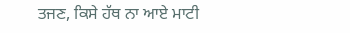ਤਜਣ, ਕਿਸੇ ਹੱਥ ਨਾ ਆਏ ਮਾਟੀ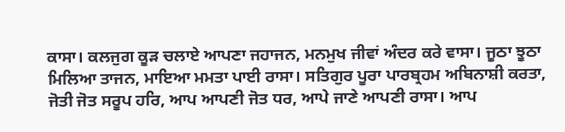ਕਾਸਾ। ਕਲਜੁਗ ਕੂੜ ਚਲਾਏ ਆਪਣਾ ਜਹਾਜਨ, ਮਨਮੁਖ ਜੀਵਾਂ ਅੰਦਰ ਕਰੇ ਵਾਸਾ। ਜੂਠਾ ਝੂਠਾ ਮਿਲਿਆ ਤਾਜਨ, ਮਾਇਆ ਮਮਤਾ ਪਾਈ ਰਾਸਾ। ਸਤਿਗੁਰ ਪੂਰਾ ਪਾਰਬ੍ਰਹਮ ਅਬਿਨਾਸ਼ੀ ਕਰਤਾ, ਜੋਤੀ ਜੋਤ ਸਰੂਪ ਹਰਿ, ਆਪ ਆਪਣੀ ਜੋਤ ਧਰ, ਆਪੇ ਜਾਣੇ ਆਪਣੀ ਰਾਸਾ। ਆਪ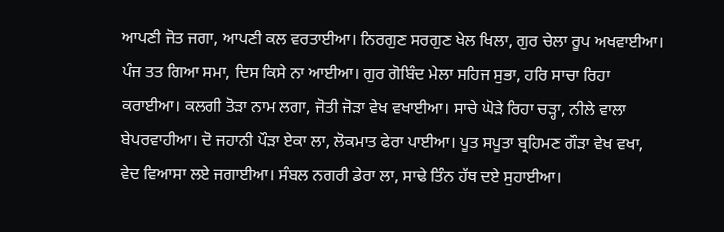ਆਪਣੀ ਜੋਤ ਜਗਾ, ਆਪਣੀ ਕਲ ਵਰਤਾਈਆ। ਨਿਰਗੁਣ ਸਰਗੁਣ ਖੇਲ ਖਿਲਾ, ਗੁਰ ਚੇਲਾ ਰੂਪ ਅਖਵਾਈਆ। ਪੰਜ ਤਤ ਗਿਆ ਸਮਾ, ਦਿਸ ਕਿਸੇ ਨਾ ਆਈਆ। ਗੁਰ ਗੋਬਿੰਦ ਮੇਲਾ ਸਹਿਜ ਸੁਭਾ, ਹਰਿ ਸਾਚਾ ਰਿਹਾ ਕਰਾਈਆ। ਕਲਗੀ ਤੋੜਾ ਨਾਮ ਲਗਾ, ਜੋਤੀ ਜੋੜਾ ਵੇਖ ਵਖਾਈਆ। ਸਾਚੇ ਘੋੜੇ ਰਿਹਾ ਚੜ੍ਹਾ, ਨੀਲੇ ਵਾਲਾ ਬੇਪਰਵਾਹੀਆ। ਦੋ ਜਹਾਨੀ ਪੌੜਾ ਏਕਾ ਲਾ, ਲੋਕਮਾਤ ਫੇਰਾ ਪਾਈਆ। ਪੂਤ ਸਪੂਤਾ ਬ੍ਰਹਿਮਣ ਗੌੜਾ ਵੇਖ ਵਖਾ, ਵੇਦ ਵਿਆਸਾ ਲਏ ਜਗਾਈਆ। ਸੰਬਲ ਨਗਰੀ ਡੇਰਾ ਲਾ, ਸਾਢੇ ਤਿੰਨ ਹੱਥ ਦਏ ਸੁਹਾਈਆ।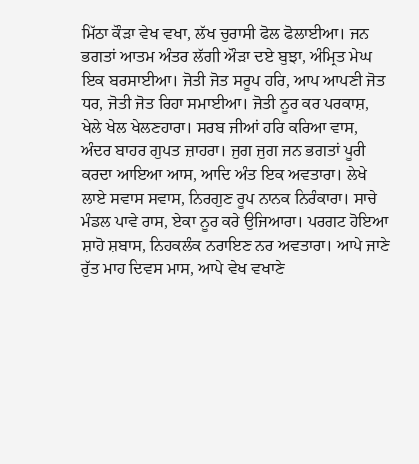ਮਿੱਠਾ ਕੌੜਾ ਵੇਖ ਵਖਾ, ਲੱਖ ਚੁਰਾਸੀ ਫੋਲ ਫੋਲਾਈਆ। ਜਨ ਭਗਤਾਂ ਆਤਮ ਅੰਤਰ ਲੱਗੀ ਔੜਾ ਦਏ ਬੁਝਾ, ਅੰਮ੍ਰਿਤ ਮੇਘ ਇਕ ਬਰਸਾਈਆ। ਜੋਤੀ ਜੋਤ ਸਰੂਪ ਹਰਿ, ਆਪ ਆਪਣੀ ਜੋਤ ਧਰ, ਜੋਤੀ ਜੋਤ ਰਿਹਾ ਸਮਾਈਆ। ਜੋਤੀ ਨੂਰ ਕਰ ਪਰਕਾਸ਼, ਖੇਲੇ ਖੇਲ ਖੇਲਣਹਾਰਾ। ਸਰਬ ਜੀਆਂ ਹਰਿ ਕਰਿਆ ਵਾਸ, ਅੰਦਰ ਬਾਹਰ ਗੁਪਤ ਜ਼ਾਹਰਾ। ਜੁਗ ਜੁਗ ਜਨ ਭਗਤਾਂ ਪੂਰੀ ਕਰਦਾ ਆਇਆ ਆਸ, ਆਦਿ ਅੰਤ ਇਕ ਅਵਤਾਰਾ। ਲੇਖੇ ਲਾਏ ਸਵਾਸ ਸਵਾਸ, ਨਿਰਗੁਣ ਰੂਪ ਨਾਨਕ ਨਿਰੰਕਾਰਾ। ਸਾਚੇ ਮੰਡਲ ਪਾਵੇ ਰਾਸ, ਏਕਾ ਨੂਰ ਕਰੇ ਉਜਿਆਰਾ। ਪਰਗਟ ਹੋਇਆ ਸ਼ਾਹੋ ਸ਼ਬਾਸ, ਨਿਹਕਲੰਕ ਨਰਾਇਣ ਨਰ ਅਵਤਾਰਾ। ਆਪੇ ਜਾਣੇ ਰੁੱਤ ਮਾਹ ਦਿਵਸ ਮਾਸ, ਆਪੇ ਵੇਖ ਵਖਾਣੇ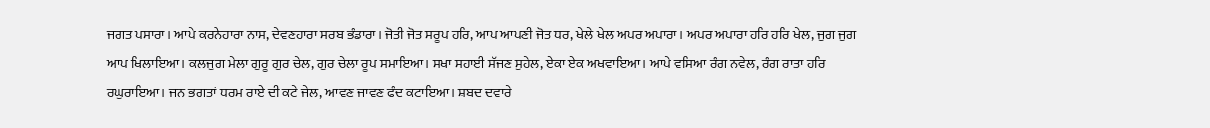ਜਗਤ ਪਸਾਰਾ। ਆਪੇ ਕਰਨੇਹਾਰਾ ਨਾਸ, ਦੇਵਣਹਾਰਾ ਸਰਬ ਭੰਡਾਰਾ। ਜੋਤੀ ਜੋਤ ਸਰੂਪ ਹਰਿ, ਆਪ ਆਪਣੀ ਜੋਤ ਧਰ, ਖੇਲੇ ਖੇਲ ਅਪਰ ਅਪਾਰਾ। ਅਪਰ ਅਪਾਰਾ ਹਰਿ ਹਰਿ ਖੇਲ, ਜੁਗ ਜੁਗ ਆਪ ਖਿਲਾਇਆ। ਕਲਜੁਗ ਮੇਲਾ ਗੁਰੂ ਗੁਰ ਚੇਲ, ਗੁਰ ਚੇਲਾ ਰੂਪ ਸਮਾਇਆ। ਸਖਾ ਸਹਾਈ ਸੱਜਣ ਸੁਹੇਲ, ਏਕਾ ਏਕ ਅਖਵਾਇਆ। ਆਪੇ ਵਸਿਆ ਰੰਗ ਨਵੇਲ, ਰੰਗ ਰਾਤਾ ਹਰਿ ਰਘੁਰਾਇਆ। ਜਨ ਭਗਤਾਂ ਧਰਮ ਰਾਏ ਦੀ ਕਟੇ ਜੇਲ, ਆਵਣ ਜਾਵਣ ਫੰਦ ਕਟਾਇਆ। ਸ਼ਬਦ ਦਵਾਰੇ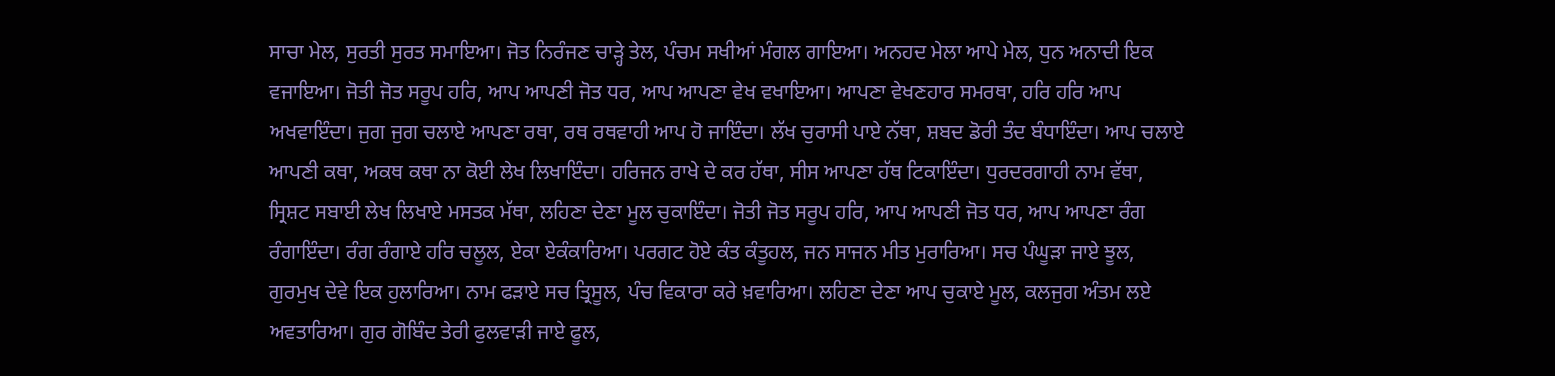ਸਾਚਾ ਮੇਲ, ਸੁਰਤੀ ਸੁਰਤ ਸਮਾਇਆ। ਜੋਤ ਨਿਰੰਜਣ ਚਾੜ੍ਹੇ ਤੇਲ, ਪੰਚਮ ਸਖੀਆਂ ਮੰਗਲ ਗਾਇਆ। ਅਨਹਦ ਮੇਲਾ ਆਪੇ ਮੇਲ, ਧੁਨ ਅਨਾਦੀ ਇਕ ਵਜਾਇਆ। ਜੋਤੀ ਜੋਤ ਸਰੂਪ ਹਰਿ, ਆਪ ਆਪਣੀ ਜੋਤ ਧਰ, ਆਪ ਆਪਣਾ ਵੇਖ ਵਖਾਇਆ। ਆਪਣਾ ਵੇਖਣਹਾਰ ਸਮਰਥਾ, ਹਰਿ ਹਰਿ ਆਪ ਅਖਵਾਇੰਦਾ। ਜੁਗ ਜੁਗ ਚਲਾਏ ਆਪਣਾ ਰਥਾ, ਰਥ ਰਥਵਾਹੀ ਆਪ ਹੋ ਜਾਇੰਦਾ। ਲੱਖ ਚੁਰਾਸੀ ਪਾਏ ਨੱਥਾ, ਸ਼ਬਦ ਡੋਰੀ ਤੰਦ ਬੰਧਾਇੰਦਾ। ਆਪ ਚਲਾਏ ਆਪਣੀ ਕਥਾ, ਅਕਥ ਕਥਾ ਨਾ ਕੋਈ ਲੇਖ ਲਿਖਾਇੰਦਾ। ਹਰਿਜਨ ਰਾਖੇ ਦੇ ਕਰ ਹੱਥਾ, ਸੀਸ ਆਪਣਾ ਹੱਥ ਟਿਕਾਇੰਦਾ। ਧੁਰਦਰਗਾਹੀ ਨਾਮ ਵੱਥਾ, ਸ੍ਰਿਸ਼ਟ ਸਬਾਈ ਲੇਖ ਲਿਖਾਏ ਮਸਤਕ ਮੱਥਾ, ਲਹਿਣਾ ਦੇਣਾ ਮੂਲ ਚੁਕਾਇੰਦਾ। ਜੋਤੀ ਜੋਤ ਸਰੂਪ ਹਰਿ, ਆਪ ਆਪਣੀ ਜੋਤ ਧਰ, ਆਪ ਆਪਣਾ ਰੰਗ ਰੰਗਾਇੰਦਾ। ਰੰਗ ਰੰਗਾਏ ਹਰਿ ਚਲੂਲ, ਏਕਾ ਏਕੰਕਾਰਿਆ। ਪਰਗਟ ਹੋਏ ਕੰਤ ਕੰਤੂਹਲ, ਜਨ ਸਾਜਨ ਮੀਤ ਮੁਰਾਰਿਆ। ਸਚ ਪੰਘੂੜਾ ਜਾਏ ਝੂਲ, ਗੁਰਮੁਖ ਦੇਵੇ ਇਕ ਹੁਲਾਰਿਆ। ਨਾਮ ਫੜਾਏ ਸਚ ਤ੍ਰਿਸੂਲ, ਪੰਚ ਵਿਕਾਰਾ ਕਰੇ ਖ਼ਵਾਰਿਆ। ਲਹਿਣਾ ਦੇਣਾ ਆਪ ਚੁਕਾਏ ਮੂਲ, ਕਲਜੁਗ ਅੰਤਮ ਲਏ ਅਵਤਾਰਿਆ। ਗੁਰ ਗੋਬਿੰਦ ਤੇਰੀ ਫੁਲਵਾੜੀ ਜਾਏ ਫੂਲ,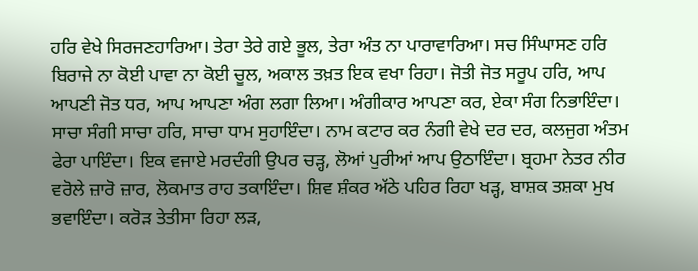ਹਰਿ ਵੇਖੇ ਸਿਰਜਣਹਾਰਿਆ। ਤੇਰਾ ਤੇਰੇ ਗਏ ਭੂਲ, ਤੇਰਾ ਅੰਤ ਨਾ ਪਾਰਾਵਾਰਿਆ। ਸਚ ਸਿੰਘਾਸਣ ਹਰਿ ਬਿਰਾਜੇ ਨਾ ਕੋਈ ਪਾਵਾ ਨਾ ਕੋਈ ਚੂਲ, ਅਕਾਲ ਤਖ਼ਤ ਇਕ ਵਖਾ ਰਿਹਾ। ਜੋਤੀ ਜੋਤ ਸਰੂਪ ਹਰਿ, ਆਪ ਆਪਣੀ ਜੋਤ ਧਰ, ਆਪ ਆਪਣਾ ਅੰਗ ਲਗਾ ਲਿਆ। ਅੰਗੀਕਾਰ ਆਪਣਾ ਕਰ, ਏਕਾ ਸੰਗ ਨਿਭਾਇੰਦਾ। ਸਾਚਾ ਸੰਗੀ ਸਾਚਾ ਹਰਿ, ਸਾਚਾ ਧਾਮ ਸੁਹਾਇੰਦਾ। ਨਾਮ ਕਟਾਰ ਕਰ ਨੰਗੀ ਵੇਖੇ ਦਰ ਦਰ, ਕਲਜੁਗ ਅੰਤਮ ਫੇਰਾ ਪਾਇੰਦਾ। ਇਕ ਵਜਾਏ ਮਰਦੰਗੀ ਉਪਰ ਚੜ੍ਹ, ਲੋਆਂ ਪੁਰੀਆਂ ਆਪ ਉਠਾਇੰਦਾ। ਬ੍ਰਹਮਾ ਨੇਤਰ ਨੀਰ ਵਰੋਲੇ ਜ਼ਾਰੋ ਜ਼ਾਰ, ਲੋਕਮਾਤ ਰਾਹ ਤਕਾਇੰਦਾ। ਸ਼ਿਵ ਸ਼ੰਕਰ ਅੱਠੇ ਪਹਿਰ ਰਿਹਾ ਖੜ੍ਹ, ਬਾਸ਼ਕ ਤਸ਼ਕਾ ਮੁਖ ਭਵਾਇੰਦਾ। ਕਰੋੜ ਤੇਤੀਸਾ ਰਿਹਾ ਲੜ,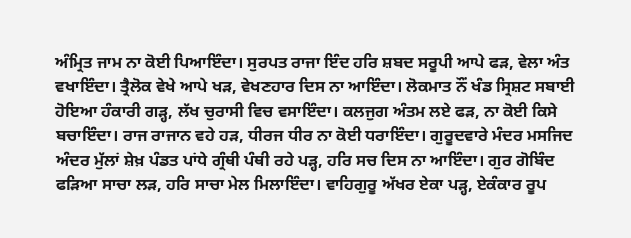ਅੰਮ੍ਰਿਤ ਜਾਮ ਨਾ ਕੋਈ ਪਿਆਇੰਦਾ। ਸੁਰਪਤ ਰਾਜਾ ਇੰਦ ਹਰਿ ਸ਼ਬਦ ਸਰੂਪੀ ਆਪੇ ਫੜ, ਵੇਲਾ ਅੰਤ ਵਖਾਇੰਦਾ। ਤ੍ਰੈਲੋਕ ਵੇਖੇ ਆਪੇ ਖੜ, ਵੇਖਣਹਾਰ ਦਿਸ ਨਾ ਆਇੰਦਾ। ਲੋਕਮਾਤ ਨੌਂ ਖੰਡ ਸ੍ਰਿਸ਼ਟ ਸਬਾਈ ਹੋਇਆ ਹੰਕਾਰੀ ਗੜ੍ਹ, ਲੱਖ ਚੁਰਾਸੀ ਵਿਚ ਵਸਾਇੰਦਾ। ਕਲਜੁਗ ਅੰਤਮ ਲਏ ਫੜ, ਨਾ ਕੋਈ ਕਿਸੇ ਬਚਾਇੰਦਾ। ਰਾਜ ਰਾਜਾਨ ਵਹੇ ਹੜ, ਧੀਰਜ ਧੀਰ ਨਾ ਕੋਈ ਧਰਾਇੰਦਾ। ਗੁਰੂਦਵਾਰੇ ਮੰਦਰ ਮਸਜਿਦ ਅੰਦਰ ਮੁੱਲਾਂ ਸ਼ੇਖ਼ ਪੰਡਤ ਪਾਂਧੇ ਗ੍ਰੰਥੀ ਪੰਥੀ ਰਹੇ ਪੜ੍ਹ, ਹਰਿ ਸਚ ਦਿਸ ਨਾ ਆਇੰਦਾ। ਗੁਰ ਗੋਬਿੰਦ ਫੜਿਆ ਸਾਚਾ ਲੜ, ਹਰਿ ਸਾਚਾ ਮੇਲ ਮਿਲਾਇੰਦਾ। ਵਾਹਿਗੁਰੂ ਅੱਖਰ ਏਕਾ ਪੜ੍ਹ, ਏਕੰਕਾਰ ਰੂਪ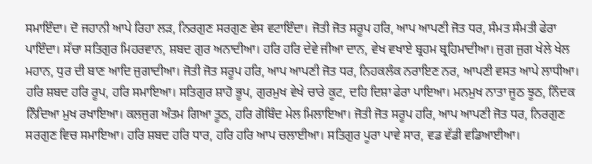ਸਮਾਇੰਦਾ। ਦੋ ਜਹਾਨੀ ਆਪੇ ਰਿਹਾ ਲੜ, ਨਿਰਗੁਣ ਸਰਗੁਣ ਵੇਸ ਵਟਾਇੰਦਾ। ਜੋਤੀ ਜੋਤ ਸਰੂਪ ਹਰਿ, ਆਪ ਆਪਣੀ ਜੋਤ ਧਰ, ਸੰਮਤ ਸੰਮਤੀ ਫੇਰਾ ਪਾਇੰਦਾ। ਸੱਚਾ ਸਤਿਗੁਰ ਮਿਹਰਵਾਨ, ਸ਼ਬਦ ਗੁਰ ਅਨਾਦੀਆ। ਹਰਿ ਹਰਿ ਦੇਵੇ ਜੀਆ ਦਾਨ, ਵੇਖ ਵਖਾਏ ਬ੍ਰਹਮ ਬ੍ਰਹਿਮਾਦੀਆ। ਜੁਗ ਜੁਗ ਖੇਲੇ ਖੇਲ ਮਹਾਨ, ਧੁਰ ਦੀ ਬਾਣ ਆਦਿ ਜੁਗਾਦੀਆ। ਜੋਤੀ ਜੋਤ ਸਰੂਪ ਹਰਿ, ਆਪ ਆਪਣੀ ਜੋਤ ਧਰ, ਨਿਹਕਲੰਕ ਨਰਾਇਣ ਨਰ, ਆਪਣੀ ਵਸਤ ਆਪੇ ਲਾਧੀਆ। ਹਰਿ ਸ਼ਬਦ ਹਰਿ ਰੂਪ, ਹਰਿ ਸਮਾਇਆ। ਸਤਿਗੁਰ ਸ਼ਾਹੋ ਭੂਪ, ਗੁਰਮੁਖ ਵੇਖੇ ਚਾਰੇ ਕੂਟ, ਦਹਿ ਦਿਸ਼ਾ ਫੇਰਾ ਪਾਇਆ। ਮਨਮੁਖ ਨਾਤਾ ਜੂਠ ਝੂਠ, ਨਿੰਦਕ ਨਿੰਦਿਆ ਮੁਖ ਰਖਾਇਆ। ਕਲਜੁਗ ਅੰਤਮ ਗਿਆ ਤੂਠ, ਹਰਿ ਗੋਬਿੰਦ ਮੇਲ ਮਿਲਾਇਆ। ਜੋਤੀ ਜੋਤ ਸਰੂਪ ਹਰਿ, ਆਪ ਆਪਣੀ ਜੋਤ ਧਰ, ਨਿਰਗੁਣ ਸਰਗੁਣ ਵਿਚ ਸਮਾਇਆ। ਹਰਿ ਸ਼ਬਦ ਹਰਿ ਧਾਰ, ਹਰਿ ਹਰਿ ਆਪ ਚਲਾਈਆ। ਸਤਿਗੁਰ ਪੂਰਾ ਪਾਵੇ ਸਾਰ, ਵਡ ਵੱਡੀ ਵਡਿਆਈਆ।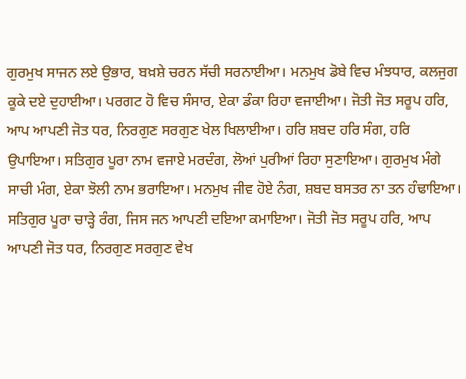ਗੁਰਮੁਖ ਸਾਜਨ ਲਏ ਉਭਾਰ, ਬਖ਼ਸ਼ੇ ਚਰਨ ਸੱਚੀ ਸਰਨਾਈਆ। ਮਨਮੁਖ ਡੋਬੇ ਵਿਚ ਮੰਝਧਾਰ, ਕਲਜੁਗ ਕੂਕੇ ਦਏ ਦੁਹਾਈਆ। ਪਰਗਟ ਹੋ ਵਿਚ ਸੰਸਾਰ, ਏਕਾ ਡੰਕਾ ਰਿਹਾ ਵਜਾਈਆ। ਜੋਤੀ ਜੋਤ ਸਰੂਪ ਹਰਿ, ਆਪ ਆਪਣੀ ਜੋਤ ਧਰ, ਨਿਰਗੁਣ ਸਰਗੁਣ ਖੇਲ ਖਿਲਾਈਆ। ਹਰਿ ਸ਼ਬਦ ਹਰਿ ਸੰਗ, ਹਰਿ ਉਪਾਇਆ। ਸਤਿਗੁਰ ਪੂਰਾ ਨਾਮ ਵਜਾਏ ਮਰਦੰਗ, ਲੋਆਂ ਪੁਰੀਆਂ ਰਿਹਾ ਸੁਣਾਇਆ। ਗੁਰਮੁਖ ਮੰਗੇ ਸਾਚੀ ਮੰਗ, ਏਕਾ ਝੋਲੀ ਨਾਮ ਭਰਾਇਆ। ਮਨਮੁਖ ਜੀਵ ਹੋਏ ਨੰਗ, ਸ਼ਬਦ ਬਸਤਰ ਨਾ ਤਨ ਹੰਢਾਇਆ। ਸਤਿਗੁਰ ਪੂਰਾ ਚਾੜ੍ਹੇ ਰੰਗ, ਜਿਸ ਜਨ ਆਪਣੀ ਦਇਆ ਕਮਾਇਆ। ਜੋਤੀ ਜੋਤ ਸਰੂਪ ਹਰਿ, ਆਪ ਆਪਣੀ ਜੋਤ ਧਰ, ਨਿਰਗੁਣ ਸਰਗੁਣ ਵੇਖ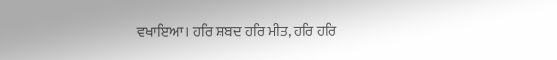ਵਖਾਇਆ। ਹਰਿ ਸ਼ਬਦ ਹਰਿ ਮੀਤ, ਹਰਿ ਹਰਿ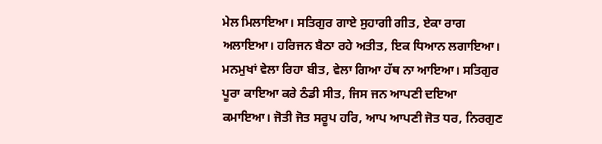ਮੇਲ ਮਿਲਾਇਆ। ਸਤਿਗੁਰ ਗਾਏ ਸੁਹਾਗੀ ਗੀਤ, ਏਕਾ ਰਾਗ ਅਲਾਇਆ। ਹਰਿਜਨ ਬੈਠਾ ਰਹੇ ਅਤੀਤ, ਇਕ ਧਿਆਨ ਲਗਾਇਆ। ਮਨਮੁਖਾਂ ਵੇਲਾ ਰਿਹਾ ਬੀਤ, ਵੇਲਾ ਗਿਆ ਹੱਥ ਨਾ ਆਇਆ। ਸਤਿਗੁਰ ਪੂਰਾ ਕਾਇਆ ਕਰੇ ਠੰਡੀ ਸੀਤ, ਜਿਸ ਜਨ ਆਪਣੀ ਦਇਆ ਕਮਾਇਆ। ਜੋਤੀ ਜੋਤ ਸਰੂਪ ਹਰਿ, ਆਪ ਆਪਣੀ ਜੋਤ ਧਰ, ਨਿਰਗੁਣ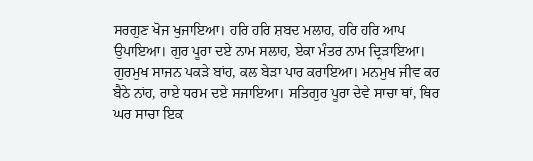ਸਰਗੁਣ ਖੋਜ ਖੁਜਾਇਆ। ਹਰਿ ਹਰਿ ਸ਼ਬਦ ਮਲਾਹ, ਹਰਿ ਹਰਿ ਆਪ ਉਪਾਇਆ। ਗੁਰ ਪੂਰਾ ਦਏ ਨਾਮ ਸਲਾਹ, ਏਕਾ ਮੰਤਰ ਨਾਮ ਦ੍ਰਿੜਾਇਆ। ਗੁਰਮੁਖ ਸਾਜਨ ਪਕੜੇ ਬਾਂਹ, ਕਲ ਬੇੜਾ ਪਾਰ ਕਰਾਇਆ। ਮਨਮੁਖ ਜੀਵ ਕਰ ਬੈਠੇ ਨਾਂਹ, ਰਾਏ ਧਰਮ ਦਏ ਸਜਾਇਆ। ਸਤਿਗੁਰ ਪੂਰਾ ਦੇਵੇ ਸਾਚਾ ਥਾਂ, ਥਿਰ ਘਰ ਸਾਚਾ ਇਕ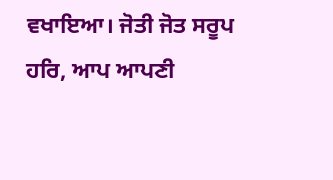ਵਖਾਇਆ। ਜੋਤੀ ਜੋਤ ਸਰੂਪ ਹਰਿ, ਆਪ ਆਪਣੀ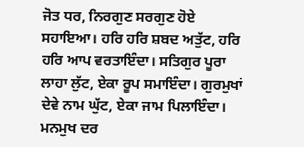ਜੋਤ ਧਰ, ਨਿਰਗੁਣ ਸਰਗੁਣ ਹੋਏ ਸਹਾਇਆ। ਹਰਿ ਹਰਿ ਸ਼ਬਦ ਅਤੁੱਟ, ਹਰਿ ਹਰਿ ਆਪ ਵਰਤਾਇੰਦਾ। ਸਤਿਗੁਰ ਪੂਰਾ ਲਾਹਾ ਲੁੱਟ, ਏਕਾ ਰੂਪ ਸਮਾਇੰਦਾ। ਗੁਰਮੁਖਾਂ ਦੇਵੇ ਨਾਮ ਘੁੱਟ, ਏਕਾ ਜਾਮ ਪਿਲਾਇੰਦਾ। ਮਨਮੁਖ ਦਰ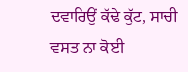ਦਵਾਰਿਉਂ ਕੱਢੇ ਕੁੱਟ, ਸਾਚੀ ਵਸਤ ਨਾ ਕੋਈ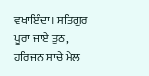ਵਖਾਇੰਦਾ। ਸਤਿਗੁਰ ਪੂਰਾ ਜਾਏ ਤੁਠ, ਹਰਿਜਨ ਸਾਚੇ ਮੇਲ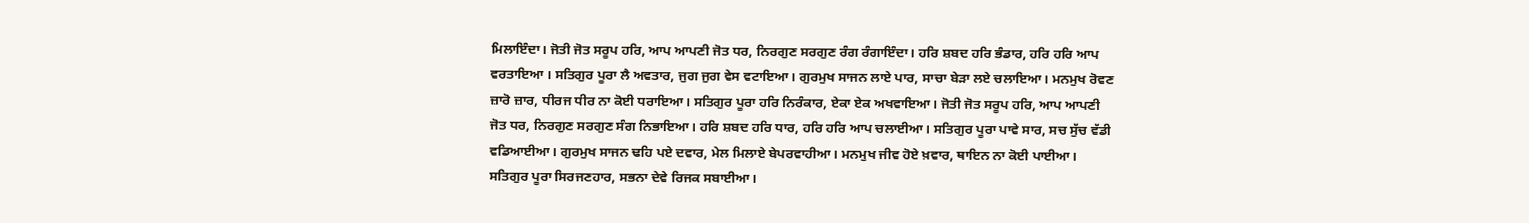ਮਿਲਾਇੰਦਾ। ਜੋਤੀ ਜੋਤ ਸਰੂਪ ਹਰਿ, ਆਪ ਆਪਣੀ ਜੋਤ ਧਰ, ਨਿਰਗੁਣ ਸਰਗੁਣ ਰੰਗ ਰੰਗਾਇੰਦਾ। ਹਰਿ ਸ਼ਬਦ ਹਰਿ ਭੰਡਾਰ, ਹਰਿ ਹਰਿ ਆਪ ਵਰਤਾਇਆ । ਸਤਿਗੁਰ ਪੂਰਾ ਲੈ ਅਵਤਾਰ, ਜੁਗ ਜੁਗ ਵੇਸ ਵਟਾਇਆ। ਗੁਰਮੁਖ ਸਾਜਨ ਲਾਏ ਪਾਰ, ਸਾਚਾ ਬੇੜਾ ਲਏ ਚਲਾਇਆ। ਮਨਮੁਖ ਰੋਵਣ ਜ਼ਾਰੋ ਜ਼ਾਰ, ਧੀਰਜ ਧੀਰ ਨਾ ਕੋਈ ਧਰਾਇਆ। ਸਤਿਗੁਰ ਪੂਰਾ ਹਰਿ ਨਿਰੰਕਾਰ, ਏਕਾ ਏਕ ਅਖਵਾਇਆ। ਜੋਤੀ ਜੋਤ ਸਰੂਪ ਹਰਿ, ਆਪ ਆਪਣੀ ਜੋਤ ਧਰ, ਨਿਰਗੁਣ ਸਰਗੁਣ ਸੰਗ ਨਿਭਾਇਆ। ਹਰਿ ਸ਼ਬਦ ਹਰਿ ਧਾਰ, ਹਰਿ ਹਰਿ ਆਪ ਚਲਾਈਆ। ਸਤਿਗੁਰ ਪੂਰਾ ਪਾਵੇ ਸਾਰ, ਸਚ ਸੁੱਚ ਵੱਡੀ ਵਡਿਆਈਆ। ਗੁਰਮੁਖ ਸਾਜਨ ਢਹਿ ਪਏ ਦਵਾਰ, ਮੇਲ ਮਿਲਾਏ ਬੇਪਰਵਾਹੀਆ। ਮਨਮੁਖ ਜੀਵ ਹੋਏ ਖ਼ਵਾਰ, ਥਾਇਨ ਨਾ ਕੋਈ ਪਾਈਆ। ਸਤਿਗੁਰ ਪੂਰਾ ਸਿਰਜਣਹਾਰ, ਸਭਨਾ ਦੇਵੇ ਰਿਜਕ ਸਬਾਈਆ।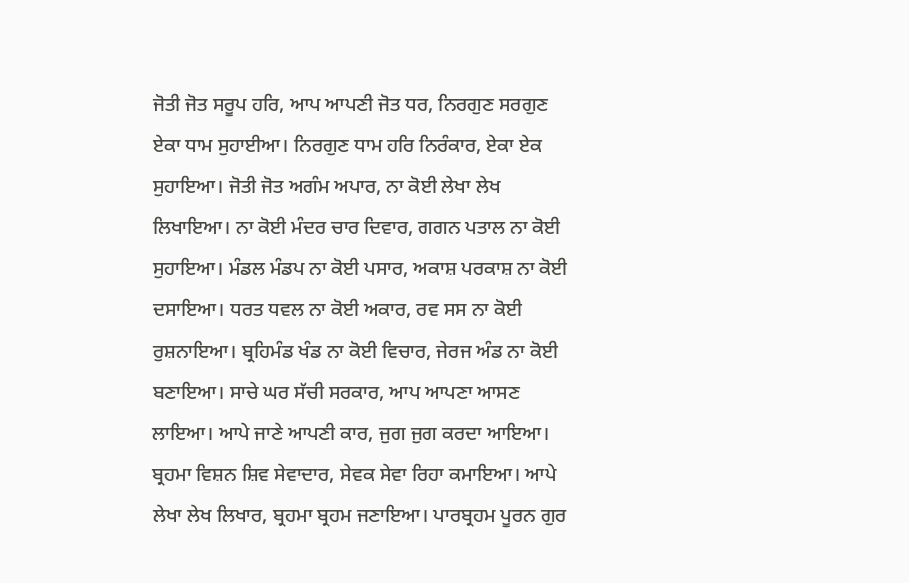ਜੋਤੀ ਜੋਤ ਸਰੂਪ ਹਰਿ, ਆਪ ਆਪਣੀ ਜੋਤ ਧਰ, ਨਿਰਗੁਣ ਸਰਗੁਣ ਏਕਾ ਧਾਮ ਸੁਹਾਈਆ। ਨਿਰਗੁਣ ਧਾਮ ਹਰਿ ਨਿਰੰਕਾਰ, ਏਕਾ ਏਕ ਸੁਹਾਇਆ। ਜੋਤੀ ਜੋਤ ਅਗੰਮ ਅਪਾਰ, ਨਾ ਕੋਈ ਲੇਖਾ ਲੇਖ ਲਿਖਾਇਆ। ਨਾ ਕੋਈ ਮੰਦਰ ਚਾਰ ਦਿਵਾਰ, ਗਗਨ ਪਤਾਲ ਨਾ ਕੋਈ ਸੁਹਾਇਆ। ਮੰਡਲ ਮੰਡਪ ਨਾ ਕੋਈ ਪਸਾਰ, ਅਕਾਸ਼ ਪਰਕਾਸ਼ ਨਾ ਕੋਈ ਦਸਾਇਆ। ਧਰਤ ਧਵਲ ਨਾ ਕੋਈ ਅਕਾਰ, ਰਵ ਸਸ ਨਾ ਕੋਈ ਰੁਸ਼ਨਾਇਆ। ਬ੍ਰਹਿਮੰਡ ਖੰਡ ਨਾ ਕੋਈ ਵਿਚਾਰ, ਜੇਰਜ ਅੰਡ ਨਾ ਕੋਈ ਬਣਾਇਆ। ਸਾਚੇ ਘਰ ਸੱਚੀ ਸਰਕਾਰ, ਆਪ ਆਪਣਾ ਆਸਣ ਲਾਇਆ। ਆਪੇ ਜਾਣੇ ਆਪਣੀ ਕਾਰ, ਜੁਗ ਜੁਗ ਕਰਦਾ ਆਇਆ। ਬ੍ਰਹਮਾ ਵਿਸ਼ਨ ਸ਼ਿਵ ਸੇਵਾਦਾਰ, ਸੇਵਕ ਸੇਵਾ ਰਿਹਾ ਕਮਾਇਆ। ਆਪੇ ਲੇਖਾ ਲੇਖ ਲਿਖਾਰ, ਬ੍ਰਹਮਾ ਬ੍ਰਹਮ ਜਣਾਇਆ। ਪਾਰਬ੍ਰਹਮ ਪੂਰਨ ਗੁਰ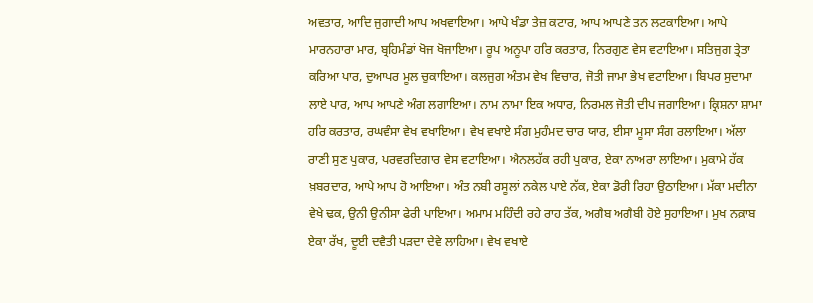ਅਵਤਾਰ, ਆਦਿ ਜੁਗਾਦੀ ਆਪ ਅਖਵਾਇਆ। ਆਪੇ ਖੰਡਾ ਤੇਜ਼ ਕਟਾਰ, ਆਪ ਆਪਣੇ ਤਨ ਲਟਕਾਇਆ। ਆਪੇ ਮਾਰਨਹਾਰਾ ਮਾਰ, ਬ੍ਰਹਿਮੰਡਾਂ ਖੋਜ ਖੋਜਾਇਆ। ਰੂਪ ਅਨੂਪਾ ਹਰਿ ਕਰਤਾਰ, ਨਿਰਗੁਣ ਵੇਸ ਵਟਾਇਆ। ਸਤਿਜੁਗ ਤ੍ਰੇਤਾ ਕਰਿਆ ਪਾਰ, ਦੁਆਪਰ ਮੂਲ ਚੁਕਾਇਆ। ਕਲਜੁਗ ਅੰਤਮ ਵੇਖ ਵਿਚਾਰ, ਜੋਤੀ ਜਾਮਾ ਭੇਖ ਵਟਾਇਆ। ਬਿਪਰ ਸੁਦਾਮਾ ਲਾਏ ਪਾਰ, ਆਪ ਆਪਣੇ ਅੰਗ ਲਗਾਇਆ। ਨਾਮ ਨਾਮਾ ਇਕ ਅਧਾਰ, ਨਿਰਮਲ ਜੋਤੀ ਦੀਪ ਜਗਾਇਆ। ਕ੍ਰਿਸ਼ਨਾ ਸ਼ਾਮਾ ਹਰਿ ਕਰਤਾਰ, ਰਘਵੰਸਾ ਵੇਖ ਵਖਾਇਆ। ਵੇਖ ਵਖਾਏ ਸੰਗ ਮੁਹੰਮਦ ਚਾਰ ਯਾਰ, ਈਸਾ ਮੂਸਾ ਸੰਗ ਰਲਾਇਆ। ਅੱਲਾ ਰਾਣੀ ਸੁਣ ਪੁਕਾਰ, ਪਰਵਰਦਿਗਾਰ ਵੇਸ ਵਟਾਇਆ। ਐਨਲਹੱਕ ਰਹੀ ਪੁਕਾਰ, ਏਕਾ ਨਾਅਰਾ ਲਾਇਆ। ਮੁਕਾਮੇ ਹੱਕ ਖ਼ਬਰਦਾਰ, ਆਪੇ ਆਪ ਹੋ ਆਇਆ। ਅੰਤ ਨਬੀ ਰਸੂਲਾਂ ਨਕੇਲ ਪਾਏ ਨੱਕ, ਏਕਾ ਡੋਰੀ ਰਿਹਾ ਉਠਾਇਆ। ਮੱਕਾ ਮਦੀਨਾ ਵੇਖੇ ਢਕ, ਉਨੀ ਉਨੀਸਾ ਫੇਰੀ ਪਾਇਆ। ਅਮਾਮ ਮਹਿੰਦੀ ਰਹੇ ਰਾਹ ਤੱਕ, ਅਗੈਬ ਅਗੈਬੀ ਹੋਏ ਸੁਹਾਇਆ। ਮੁਖ ਨਕ਼ਾਬ ਏਕਾ ਰੱਖ, ਦੂਈ ਦਵੈਤੀ ਪੜਦਾ ਦੇਵੇ ਲਾਹਿਆ। ਵੇਖ ਵਖਾਏ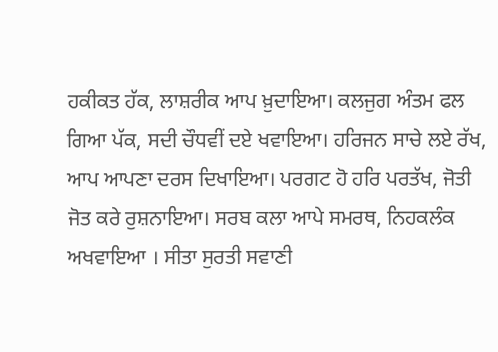ਹਕੀਕਤ ਹੱਕ, ਲਾਸ਼ਰੀਕ ਆਪ ਖ਼ੁਦਾਇਆ। ਕਲਜੁਗ ਅੰਤਮ ਫਲ ਗਿਆ ਪੱਕ, ਸਦੀ ਚੌਧਵੀਂ ਦਏ ਖਵਾਇਆ। ਹਰਿਜਨ ਸਾਚੇ ਲਏ ਰੱਖ, ਆਪ ਆਪਣਾ ਦਰਸ ਦਿਖਾਇਆ। ਪਰਗਟ ਹੋ ਹਰਿ ਪਰਤੱਖ, ਜੋਤੀ ਜੋਤ ਕਰੇ ਰੁਸ਼ਨਾਇਆ। ਸਰਬ ਕਲਾ ਆਪੇ ਸਮਰਥ, ਨਿਹਕਲੰਕ ਅਖਵਾਇਆ । ਸੀਤਾ ਸੁਰਤੀ ਸਵਾਣੀ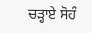ਚੜ੍ਹਾਏ ਸੋਹੰ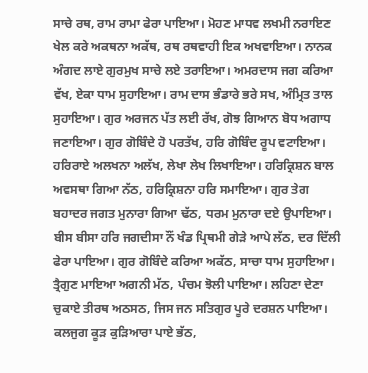ਸਾਚੇ ਰਥ, ਰਾਮ ਰਾਮਾ ਫੇਰਾ ਪਾਇਆ। ਮੋਹਣ ਮਾਧਵ ਲਖਮੀ ਨਰਾਇਣ ਖੇਲ ਕਰੇ ਅਕਥਨਾ ਅਕੱਥ, ਰਥ ਰਥਵਾਹੀ ਇਕ ਅਖਵਾਇਆ। ਨਾਨਕ ਅੰਗਦ ਲਾਏ ਗੁਰਮੁਖ ਸਾਚੇ ਲਏ ਤਰਾਇਆ। ਅਮਰਦਾਸ ਜਗ ਕਰਿਆ ਵੱਖ, ਏਕਾ ਧਾਮ ਸੁਹਾਇਆ। ਰਾਮ ਦਾਸ ਭੰਡਾਰੇ ਭਰੇ ਸਖ, ਅੰਮ੍ਰਿਤ ਤਾਲ ਸੁਹਾਇਆ। ਗੁਰ ਅਰਜਨ ਪੱਤ ਲਈ ਰੱਖ, ਗੋਝ ਗਿਆਨ ਬੋਧ ਅਗਾਧ ਜਣਾਇਆ। ਗੁਰ ਗੋਬਿੰਦੇ ਹੋ ਪਰਤੱਖ, ਹਰਿ ਗੋਬਿੰਦ ਰੂਪ ਵਟਾਇਆ। ਹਰਿਰਾਏ ਅਲਖਨਾ ਅਲੱਖ, ਲੇਖਾ ਲੇਖ ਲਿਖਾਇਆ। ਹਰਿਕ੍ਰਿਸ਼ਨ ਬਾਲ ਅਵਸਥਾ ਗਿਆ ਨੱਠ, ਹਰਿਕ੍ਰਿਸ਼ਨਾ ਹਰਿ ਸਮਾਇਆ। ਗੁਰ ਤੇਗ ਬਹਾਦਰ ਜਗਤ ਮੁਨਾਰਾ ਗਿਆ ਢੱਠ, ਧਰਮ ਮੁਨਾਰਾ ਦਏ ਉਪਾਇਆ। ਬੀਸ ਬੀਸਾ ਹਰਿ ਜਗਦੀਸਾ ਨੌਂ ਖੰਡ ਪ੍ਰਿਥਮੀ ਗੇੜੇ ਆਪੇ ਲੱਠ, ਦਰ ਦਿੱਲੀ ਫੇਰਾ ਪਾਇਆ। ਗੁਰ ਗੋਬਿੰਦੇ ਕਰਿਆ ਅਕੱਠ, ਸਾਚਾ ਧਾਮ ਸੁਹਾਇਆ। ਤ੍ਰੈਗੁਣ ਮਾਇਆ ਅਗਨੀ ਮੱਠ, ਪੰਚਮ ਝੋਲੀ ਪਾਇਆ। ਲਹਿਣਾ ਦੇਣਾ ਚੁਕਾਏ ਤੀਰਥ ਅਠਸਠ, ਜਿਸ ਜਨ ਸਤਿਗੁਰ ਪੂਰੇ ਦਰਸ਼ਨ ਪਾਇਆ। ਕਲਜੁਗ ਕੂੜ ਕੁੜਿਆਰਾ ਪਾਏ ਭੱਠ,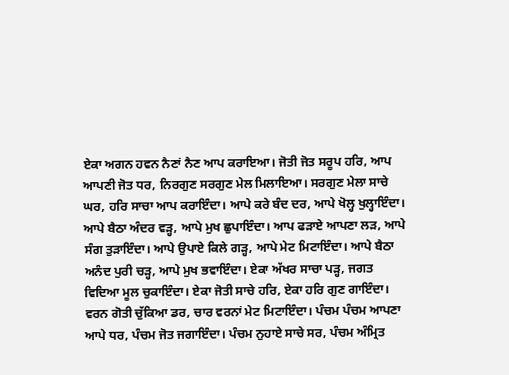ਏਕਾ ਅਗਨ ਹਵਨ ਨੈਣਾਂ ਨੈਣ ਆਪ ਕਰਾਇਆ। ਜੋਤੀ ਜੋਤ ਸਰੂਪ ਹਰਿ, ਆਪ ਆਪਣੀ ਜੋਤ ਧਰ, ਨਿਰਗੁਣ ਸਰਗੁਣ ਮੇਲ ਮਿਲਾਇਆ। ਸਰਗੁਣ ਮੇਲਾ ਸਾਚੇ ਘਰ, ਹਰਿ ਸਾਚਾ ਆਪ ਕਰਾਇੰਦਾ। ਆਪੇ ਕਰੇ ਬੰਦ ਦਰ, ਆਪੇ ਖੋਲ੍ਹ ਖੁਲ੍ਹਾਇੰਦਾ। ਆਪੇ ਬੈਠਾ ਅੰਦਰ ਵੜ੍ਹ, ਆਪੇ ਮੁਖ ਛੁਪਾਇੰਦਾ। ਆਪ ਫੜਾਏ ਆਪਣਾ ਲੜ, ਆਪੇ ਸੰਗ ਤੁੜਾਇੰਦਾ। ਆਪੇ ਉਪਾਏ ਕਿਲੇ ਗੜ੍ਹ, ਆਪੇ ਮੇਟ ਮਿਟਾਇੰਦਾ। ਆਪੇ ਬੈਠਾ ਅਨੰਦ ਪੁਰੀ ਚੜ੍ਹ, ਆਪੇ ਮੁਖ ਭਵਾਇੰਦਾ। ਏਕਾ ਅੱਖਰ ਸਾਚਾ ਪੜ੍ਹ, ਜਗਤ ਵਿਦਿਆ ਮੂਲ ਚੁਕਾਇੰਦਾ। ਏਕਾ ਜੋਤੀ ਸਾਚੇ ਹਰਿ, ਏਕਾ ਹਰਿ ਗੁਣ ਗਾਇੰਦਾ। ਵਰਨ ਗੋਤੀ ਚੁੱਕਿਆ ਡਰ, ਚਾਰ ਵਰਨਾਂ ਮੇਟ ਮਿਟਾਇੰਦਾ। ਪੰਚਮ ਪੰਚਮ ਆਪਣਾ ਆਪੇ ਧਰ, ਪੰਚਮ ਜੋਤ ਜਗਾਇੰਦਾ। ਪੰਚਮ ਨੁਹਾਏ ਸਾਚੇ ਸਰ, ਪੰਚਮ ਅੰਮ੍ਰਿਤ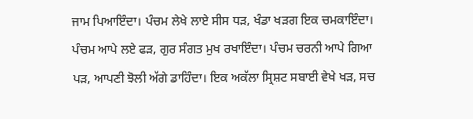ਜਾਮ ਪਿਆਇੰਦਾ। ਪੰਚਮ ਲੇਖੇ ਲਾਏ ਸੀਸ ਧੜ, ਖੰਡਾ ਖੜਗ ਇਕ ਚਮਕਾਇੰਦਾ। ਪੰਚਮ ਆਪੇ ਲਏ ਫੜ, ਗੁਰ ਸੰਗਤ ਮੁਖ ਰਖਾਇੰਦਾ। ਪੰਚਮ ਚਰਨੀ ਆਪੇ ਗਿਆ ਪੜ, ਆਪਣੀ ਝੋਲੀ ਅੱਗੇ ਡਾਹਿੰਦਾ। ਇਕ ਅਕੱਲਾ ਸ੍ਰਿਸ਼ਟ ਸਬਾਈ ਵੇਖੇ ਖੜ, ਸਚ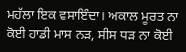ਮਹੱਲਾ ਇਕ ਵਸਾਇੰਦਾ। ਅਕਾਲ ਮੂਰਤ ਨਾ ਕੋਈ ਹਾਡੀ ਮਾਸ ਨੜ, ਸੀਸ ਧੜ ਨਾ ਕੋਈ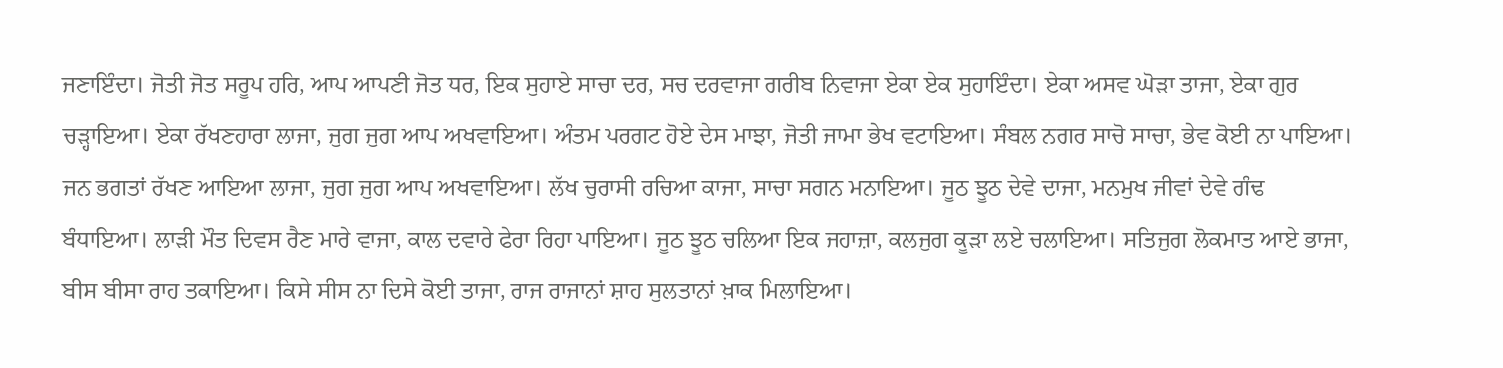ਜਣਾਇੰਦਾ। ਜੋਤੀ ਜੋਤ ਸਰੂਪ ਹਰਿ, ਆਪ ਆਪਣੀ ਜੋਤ ਧਰ, ਇਕ ਸੁਹਾਏ ਸਾਚਾ ਦਰ, ਸਚ ਦਰਵਾਜਾ ਗਰੀਬ ਨਿਵਾਜਾ ਏਕਾ ਏਕ ਸੁਹਾਇੰਦਾ। ਏਕਾ ਅਸਵ ਘੋੜਾ ਤਾਜਾ, ਏਕਾ ਗੁਰ ਚੜ੍ਹਾਇਆ। ਏਕਾ ਰੱਖਣਹਾਰਾ ਲਾਜਾ, ਜੁਗ ਜੁਗ ਆਪ ਅਖਵਾਇਆ। ਅੰਤਮ ਪਰਗਟ ਹੋਏ ਦੇਸ ਮਾਝਾ, ਜੋਤੀ ਜਾਮਾ ਭੇਖ ਵਟਾਇਆ। ਸੰਬਲ ਨਗਰ ਸਾਚੋ ਸਾਚਾ, ਭੇਵ ਕੋਈ ਨਾ ਪਾਇਆ। ਜਨ ਭਗਤਾਂ ਰੱਖਣ ਆਇਆ ਲਾਜਾ, ਜੁਗ ਜੁਗ ਆਪ ਅਖਵਾਇਆ। ਲੱਖ ਚੁਰਾਸੀ ਰਚਿਆ ਕਾਜਾ, ਸਾਚਾ ਸਗਨ ਮਨਾਇਆ। ਜੂਠ ਝੂਠ ਦੇਵੇ ਦਾਜਾ, ਮਨਮੁਖ ਜੀਵਾਂ ਦੇਵੇ ਗੰਢ ਬੰਧਾਇਆ। ਲਾੜੀ ਮੌਤ ਦਿਵਸ ਰੈਣ ਮਾਰੇ ਵਾਜਾ, ਕਾਲ ਦਵਾਰੇ ਫੇਰਾ ਰਿਹਾ ਪਾਇਆ। ਜੂਠ ਝੂਠ ਚਲਿਆ ਇਕ ਜਹਾਜ਼ਾ, ਕਲਜੁਗ ਕੂੜਾ ਲਏ ਚਲਾਇਆ। ਸਤਿਜੁਗ ਲੋਕਮਾਤ ਆਏ ਭਾਜਾ, ਬੀਸ ਬੀਸਾ ਰਾਹ ਤਕਾਇਆ। ਕਿਸੇ ਸੀਸ ਨਾ ਦਿਸੇ ਕੋਈ ਤਾਜਾ, ਰਾਜ ਰਾਜਾਨਾਂ ਸ਼ਾਹ ਸੁਲਤਾਨਾਂ ਖ਼ਾਕ ਮਿਲਾਇਆ।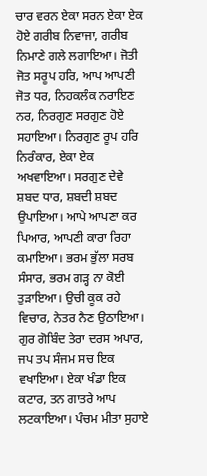ਚਾਰ ਵਰਨ ਏਕਾ ਸਰਨ ਏਕਾ ਏਕ ਹੋਏ ਗਰੀਬ ਨਿਵਾਜਾ, ਗਰੀਬ ਨਿਮਾਣੇ ਗਲੇ ਲਗਾਇਆ। ਜੋਤੀ ਜੋਤ ਸਰੂਪ ਹਰਿ, ਆਪ ਆਪਣੀ ਜੋਤ ਧਰ, ਨਿਹਕਲੰਕ ਨਰਾਇਣ ਨਰ, ਨਿਰਗੁਣ ਸਰਗੁਣ ਹੋਏ ਸਹਾਇਆ। ਨਿਰਗੁਣ ਰੂਪ ਹਰਿ ਨਿਰੰਕਾਰ, ਏਕਾ ਏਕ ਅਖਵਾਇਆ। ਸਰਗੁਣ ਦੇਵੇ ਸ਼ਬਦ ਧਾਰ, ਸ਼ਬਦੀ ਸ਼ਬਦ ਉਪਾਇਆ। ਆਪੇ ਆਪਣਾ ਕਰ ਪਿਆਰ, ਆਪਣੀ ਕਾਰਾ ਰਿਹਾ ਕਮਾਇਆ। ਭਰਮ ਭੁੱਲਾ ਸਰਬ ਸੰਸਾਰ, ਭਰਮ ਗੜ੍ਹ ਨਾ ਕੋਈ ਤੁੜਾਇਆ। ਉਚੀ ਕੂਕ ਰਹੇ ਵਿਚਾਰ, ਨੇਤਰ ਨੈਣ ਉਠਾਇਆ। ਗੁਰ ਗੋਬਿੰਦ ਤੇਰਾ ਦਰਸ ਅਪਾਰ, ਜਪ ਤਪ ਸੰਜਮ ਸਚ ਇਕ ਵਖਾਇਆ। ਏਕਾ ਖੰਡਾ ਇਕ ਕਟਾਰ, ਤਨ ਗਾਤਰੇ ਆਪ ਲਟਕਾਇਆ। ਪੰਚਮ ਮੀਤਾ ਸੁਹਾਏ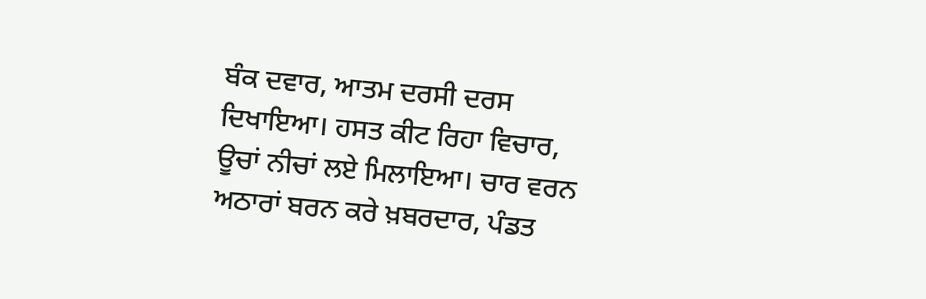ਬੰਕ ਦਵਾਰ, ਆਤਮ ਦਰਸੀ ਦਰਸ ਦਿਖਾਇਆ। ਹਸਤ ਕੀਟ ਰਿਹਾ ਵਿਚਾਰ, ਊਚਾਂ ਨੀਚਾਂ ਲਏ ਮਿਲਾਇਆ। ਚਾਰ ਵਰਨ ਅਠਾਰਾਂ ਬਰਨ ਕਰੇ ਖ਼ਬਰਦਾਰ, ਪੰਡਤ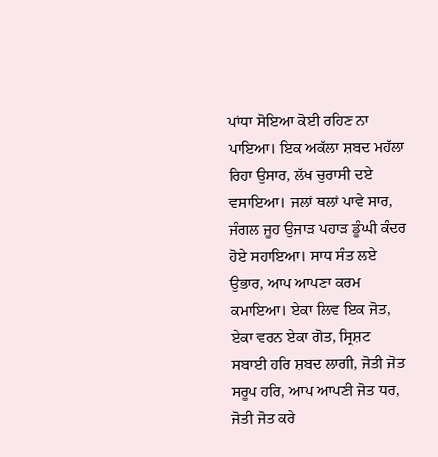ਪਾਂਧਾ ਸੋਇਆ ਕੋਈ ਰਹਿਣ ਨਾ ਪਾਇਆ। ਇਕ ਅਕੱਲਾ ਸ਼ਬਦ ਮਹੱਲਾ ਰਿਹਾ ਉਸਾਰ, ਲੱਖ ਚੁਰਾਸੀ ਦਏ ਵਸਾਇਆ। ਜਲਾਂ ਥਲਾਂ ਪਾਵੇ ਸਾਰ, ਜੰਗਲ ਜੂਹ ਉਜਾੜ ਪਹਾੜ ਡੂੰਘੀ ਕੰਦਰ ਹੋਏ ਸਹਾਇਆ। ਸਾਧ ਸੰਤ ਲਏ ਉਭਾਰ, ਆਪ ਆਪਣਾ ਕਰਮ ਕਮਾਇਆ। ਏਕਾ ਲਿਵ ਇਕ ਜੋਤ, ਏਕਾ ਵਰਨ ਏਕਾ ਗੋਤ, ਸ੍ਰਿਸ਼ਟ ਸਬਾਈ ਹਰਿ ਸ਼ਬਦ ਲਾਗੀ, ਜੋਤੀ ਜੋਤ ਸਰੂਪ ਹਰਿ, ਆਪ ਆਪਣੀ ਜੋਤ ਧਰ, ਜੋਤੀ ਜੋਤ ਕਰੇ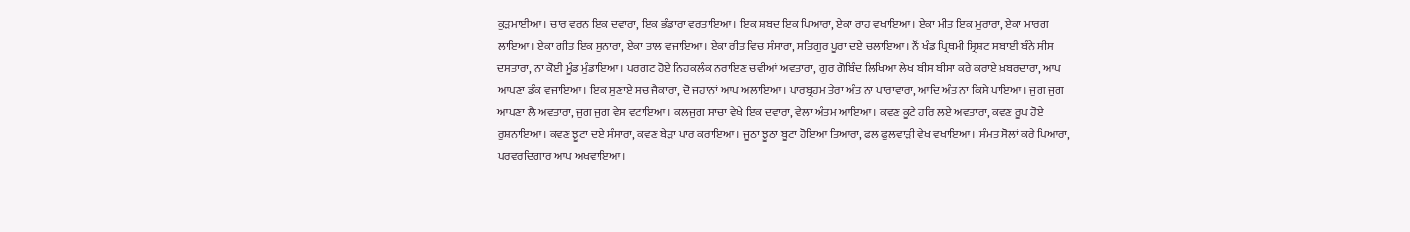ਕੁੜਮਾਈਆ। ਚਾਰ ਵਰਨ ਇਕ ਦਵਾਰਾ, ਇਕ ਭੰਡਾਰਾ ਵਰਤਾਇਆ। ਇਕ ਸ਼ਬਦ ਇਕ ਪਿਆਰਾ, ਏਕਾ ਰਾਹ ਵਖਾਇਆ। ਏਕਾ ਮੀਤ ਇਕ ਮੁਰਾਰਾ, ਏਕਾ ਮਾਰਗ ਲਾਇਆ। ਏਕਾ ਗੀਤ ਇਕ ਸੁਨਾਰਾ, ਏਕਾ ਤਾਲ ਵਜਾਇਆ। ਏਕਾ ਰੀਤ ਵਿਚ ਸੰਸਾਰਾ, ਸਤਿਗੁਰ ਪੂਰਾ ਦਏ ਚਲਾਇਆ। ਨੌਂ ਖੰਡ ਪ੍ਰਿਥਮੀ ਸ੍ਰਿਸ਼ਟ ਸਬਾਈ ਬੰਨੇ ਸੀਸ ਦਸਤਾਰਾ, ਨਾ ਕੋਈ ਮੂੰਡ ਮੁੰਡਾਇਆ। ਪਰਗਟ ਹੋਏ ਨਿਹਕਲੰਕ ਨਰਾਇਣ ਚਵੀਆਂ ਅਵਤਾਰਾ, ਗੁਰ ਗੋਬਿੰਦ ਲਿਖਿਆ ਲੇਖ ਬੀਸ ਬੀਸਾ ਕਰੇ ਕਰਾਏ ਖ਼ਬਰਦਾਰਾ, ਆਪ ਆਪਣਾ ਡੰਕ ਵਜਾਇਆ। ਇਕ ਸੁਣਾਏ ਸਚ ਜੈਕਾਰਾ, ਦੋ ਜਹਾਨਾਂ ਆਪ ਅਲਾਇਆ। ਪਾਰਬ੍ਰਹਮ ਤੇਰਾ ਅੰਤ ਨਾ ਪਾਰਾਵਾਰਾ, ਆਦਿ ਅੰਤ ਨਾ ਕਿਸੇ ਪਾਇਆ। ਜੁਗ ਜੁਗ ਆਪਣਾ ਲੈ ਅਵਤਾਰਾ, ਜੁਗ ਜੁਗ ਵੇਸ ਵਟਾਇਆ। ਕਲਜੁਗ ਸਾਚਾ ਵੇਖੇ ਇਕ ਦਵਾਰਾ, ਵੇਲਾ ਅੰਤਮ ਆਇਆ। ਕਵਣ ਕੂਟੇ ਹਰਿ ਲਏ ਅਵਤਾਰਾ, ਕਵਣ ਰੂਪ ਹੋਏ ਰੁਸ਼ਨਾਇਆ। ਕਵਣ ਝੂਟਾ ਦਏ ਸੰਸਾਰਾ, ਕਵਣ ਬੇੜਾ ਪਾਰ ਕਰਾਇਆ। ਜੂਠਾ ਝੂਠਾ ਬੂਟਾ ਹੋਇਆ ਤਿਆਰਾ, ਫਲ ਫੁਲਵਾੜੀ ਵੇਖ ਵਖਾਇਆ। ਸੰਮਤ ਸੋਲਾਂ ਕਰੇ ਪਿਆਰਾ, ਪਰਵਰਦਿਗਾਰ ਆਪ ਅਖਵਾਇਆ।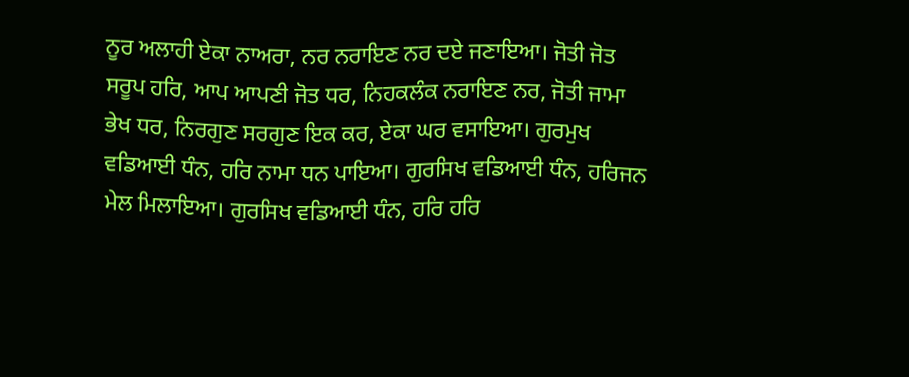ਨੂਰ ਅਲਾਹੀ ਏਕਾ ਨਾਅਰਾ, ਨਰ ਨਰਾਇਣ ਨਰ ਦਏ ਜਣਾਇਆ। ਜੋਤੀ ਜੋਤ ਸਰੂਪ ਹਰਿ, ਆਪ ਆਪਣੀ ਜੋਤ ਧਰ, ਨਿਹਕਲੰਕ ਨਰਾਇਣ ਨਰ, ਜੋਤੀ ਜਾਮਾ ਭੇਖ ਧਰ, ਨਿਰਗੁਣ ਸਰਗੁਣ ਇਕ ਕਰ, ਏਕਾ ਘਰ ਵਸਾਇਆ। ਗੁਰਮੁਖ ਵਡਿਆਈ ਧੰਨ, ਹਰਿ ਨਾਮਾ ਧਨ ਪਾਇਆ। ਗੁਰਸਿਖ ਵਡਿਆਈ ਧੰਨ, ਹਰਿਜਨ ਮੇਲ ਮਿਲਾਇਆ। ਗੁਰਸਿਖ ਵਡਿਆਈ ਧੰਨ, ਹਰਿ ਹਰਿ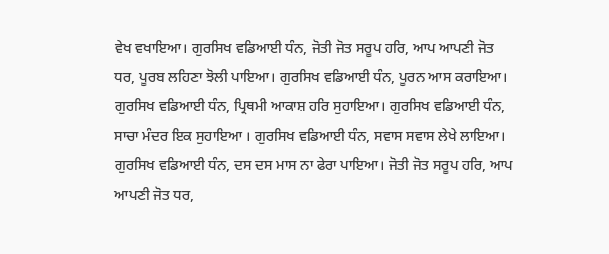ਵੇਖ ਵਖਾਇਆ। ਗੁਰਸਿਖ ਵਡਿਆਈ ਧੰਨ, ਜੋਤੀ ਜੋਤ ਸਰੂਪ ਹਰਿ, ਆਪ ਆਪਣੀ ਜੋਤ ਧਰ, ਪੂਰਬ ਲਹਿਣਾ ਝੋਲੀ ਪਾਇਆ। ਗੁਰਸਿਖ ਵਡਿਆਈ ਧੰਨ, ਪੂਰਨ ਆਸ ਕਰਾਇਆ। ਗੁਰਸਿਖ ਵਡਿਆਈ ਧੰਨ, ਪ੍ਰਿਥਮੀ ਆਕਾਸ਼ ਹਰਿ ਸੁਹਾਇਆ। ਗੁਰਸਿਖ ਵਡਿਆਈ ਧੰਨ, ਸਾਚਾ ਮੰਦਰ ਇਕ ਸੁਹਾਇਆ । ਗੁਰਸਿਖ ਵਡਿਆਈ ਧੰਨ, ਸਵਾਸ ਸਵਾਸ ਲੇਖੇ ਲਾਇਆ। ਗੁਰਸਿਖ ਵਡਿਆਈ ਧੰਨ, ਦਸ ਦਸ ਮਾਸ ਨਾ ਫੇਰਾ ਪਾਇਆ। ਜੋਤੀ ਜੋਤ ਸਰੂਪ ਹਰਿ, ਆਪ ਆਪਣੀ ਜੋਤ ਧਰ,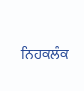ਨਿਹਕਲੰਕ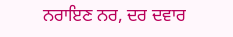ਨਰਾਇਣ ਨਰ, ਦਰ ਦਵਾਰ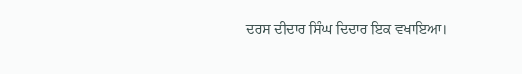ਦਰਸ ਦੀਦਾਰ ਸਿੰਘ ਦਿਦਾਰ ਇਕ ਵਖਾਇਆ।